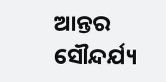ଆନ୍ତର ସୌନ୍ଦର୍ଯ୍ୟ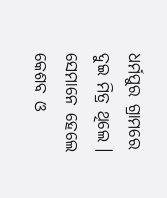ଧର୍ମପୁର ଗ୍ରାମରେ ଦୁଇ ମିତ୍ର ଥିଲେ । ସେମାନେ ହେଲେ କେଶବ ଓ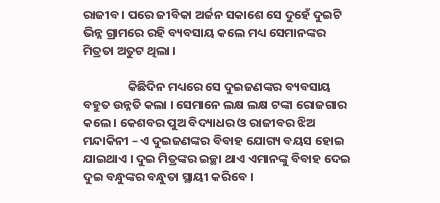ରାଜୀବ । ପରେ ଜୀବିକା ଅର୍ଜନ ସକାଶେ ସେ ଦୁହେଁ ଦୁଇଟି ଭିନ୍ନ ଗ୍ରାମରେ ରହି ବ୍ୟବସାୟ କଲେ ମଧ୍ୟ ସେମାନଙ୍କର ମିତ୍ରତା ଅତୁଟ ଥିଲା ।

                କିଛିଦିନ ମଧ୍ୟରେ ସେ ଦୁଇଜଣଙ୍କର ବ୍ୟବସାୟ ବହୁତ ଉନ୍ନତି କଲା । ସେମାନେ ଲକ୍ଷ ଲକ୍ଷ ଟଙ୍କା ରୋଜଗାର କଲେ । କେଶବର ପୁଅ ବିଦ୍ୟାଧର ଓ ରାଜୀବର ଝିଅ ମନ୍ଦାକିନୀ – ଏ ଦୁଇଜଣଙ୍କର ବିବାହ ଯୋଗ୍ୟ ବୟସ ହୋଇ ଯାଇଥାଏ । ଦୁଇ ମିତ୍ରଙ୍କର ଇଚ୍ଛା ଥାଏ ଏମାନଙ୍କୁ ବିବାହ ଦେଇ ଦୁଇ ବନ୍ଧୁଙ୍କର ବନ୍ଧୁତା ସ୍ଥାୟୀ କରିବେ ।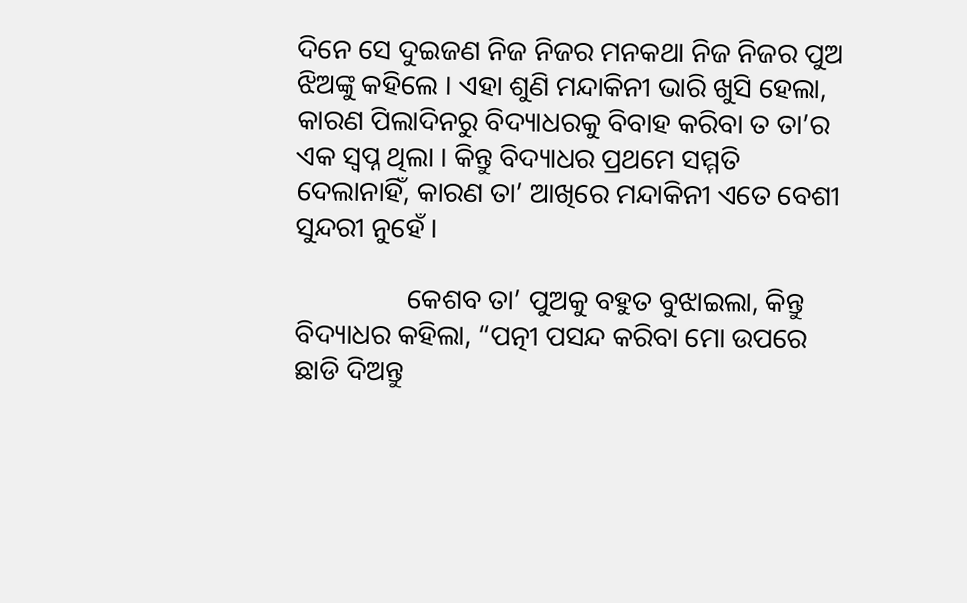ଦିନେ ସେ ଦୁଇଜଣ ନିଜ ନିଜର ମନକଥା ନିଜ ନିଜର ପୁଅ ଝିଅଙ୍କୁ କହିଲେ । ଏହା ଶୁଣି ମନ୍ଦାକିନୀ ଭାରି ଖୁସି ହେଲା, କାରଣ ପିଲାଦିନରୁ ବିଦ୍ୟାଧରକୁ ବିବାହ କରିବା ତ ତା’ର ଏକ ସ୍ୱପ୍ନ ଥିଲା । କିନ୍ତୁ ବିଦ୍ୟାଧର ପ୍ରଥମେ ସମ୍ମତି ଦେଲାନାହିଁ, କାରଣ ତା’ ଆଖିରେ ମନ୍ଦାକିନୀ ଏତେ ବେଶୀ ସୁନ୍ଦରୀ ନୁହେଁ ।

                କେଶବ ତା’ ପୁଅକୁ ବହୁତ ବୁଝାଇଲା, କିନ୍ତୁ ବିଦ୍ୟାଧର କହିଲା, “ପତ୍ନୀ ପସନ୍ଦ କରିବା ମୋ ଉପରେ ଛାଡି ଦିଅନ୍ତୁ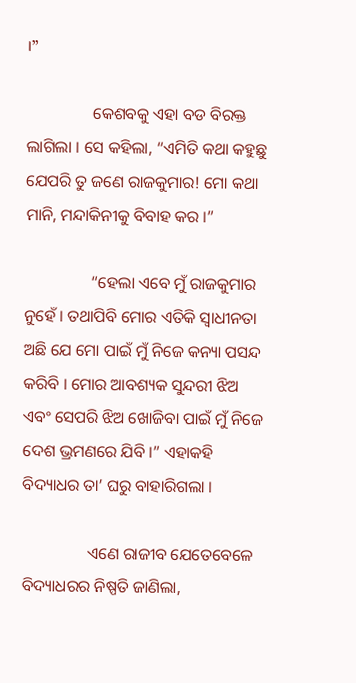।”

                କେଶବକୁ ଏହା ବଡ ବିରକ୍ତ ଲାଗିଲା । ସେ କହିଲା, “ଏମିତି କଥା କହୁଛୁ ଯେପରି ତୁ ଜଣେ ରାଜକୁମାର! ମୋ କଥା ମାନି, ମନ୍ଦାକିନୀକୁ ବିବାହ କର ।”

                “ହେଲା ଏବେ ମୁଁ ରାଜକୁମାର ନୁହେଁ । ତଥାପିବି ମୋର ଏତିକି ସ୍ୱାଧୀନତା ଅଛି ଯେ ମୋ ପାଇଁ ମୁଁ ନିଜେ କନ୍ୟା ପସନ୍ଦ କରିବି । ମୋର ଆବଶ୍ୟକ ସୁନ୍ଦରୀ ଝିଅ ଏବଂ ସେପରି ଝିଅ ଖୋଜିବା ପାଇଁ ମୁଁ ନିଜେ ଦେଶ ଭ୍ରମଣରେ ଯିବି ।” ଏହାକହି ବିଦ୍ୟାଧର ତା’ ଘରୁ ବାହାରିଗଲା ।

                ଏଣେ ରାଜୀବ ଯେତେବେଳେ ବିଦ୍ୟାଧରର ନିଷ୍ପତି ଜାଣିଲା,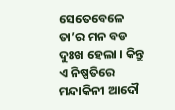ସେତେବେଳେ ତା’ର ମନ ବଡ ଦୁଃଖ ହେଲା । କିନ୍ତୁ ଏ ନିଷ୍ପତିରେ ମନ୍ଦାକିନୀ ଆଦୌ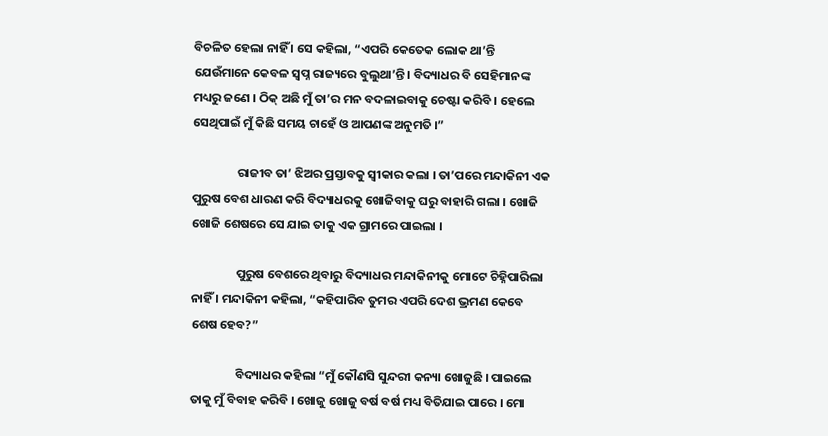ବିଚଳିତ ହେଲା ନାହିଁ । ସେ କହିଲା, “ଏପରି କେତେକ ଲୋକ ଥା’ନ୍ତି ଯେଉଁମାନେ କେବଳ ସ୍ୱପ୍ନ ରାଜ୍ୟରେ ବୁଲୁଥା’ନ୍ତି । ବିଦ୍ୟାଧର ବି ସେହିମାନଙ୍କ ମଧ୍ୟରୁ ଜଣେ । ଠିକ୍ ଅଛି ମୁଁ ତା’ର ମନ ବଦଳାଇବାକୁ ଚେଷ୍ଟା କରିବି । ହେଲେ ସେଥିପାଇଁ ମୁଁ କିଛି ସମୟ ଚାହେଁ ଓ ଆପଣଙ୍କ ଅନୁମତି ।”

                ରାଜୀବ ତା’ ଝିଅର ପ୍ରସ୍ତାବକୁ ସ୍ୱୀକାର କଲା । ତା’ପରେ ମନ୍ଦାକିନୀ ଏକ ପୁରୁଷ ବେଶ ଧାରଣ କରି ବିଦ୍ୟାଧରକୁ ଖୋଜିବାକୁ ଘରୁ ବାହାରି ଗଲା । ଖୋଜି ଖୋଜି ଶେଷରେ ସେ ଯାଇ ତାକୁ ଏକ ଗ୍ରାମରେ ପାଇଲା ।

                ପୁରୁଷ ବେଶରେ ଥିବାରୁ ବିଦ୍ୟାଧର ମନ୍ଦାକିନୀକୁ ମୋଟେ ଚିହ୍ନିପାରିଲା ନାହିଁ । ମନ୍ଦାକିନୀ କହିଲା, “କହିପାରିବ ତୁମର ଏପରି ଦେଶ ଭ୍ରମଣ କେବେ ଶେଷ ହେବ?”

                ବିଦ୍ୟାଧର କହିଲା “ମୁଁ କୌଣସି ସୁନ୍ଦରୀ କନ୍ୟା ଖୋଜୁଛି । ପାଇଲେ ତାକୁ ମୁଁ ବିବାହ କରିବି । ଖୋଜୁ ଖୋଜୁ ବର୍ଷ ବର୍ଷ ମଧ୍ୟ ବିତିଯାଇ ପାରେ । ମୋ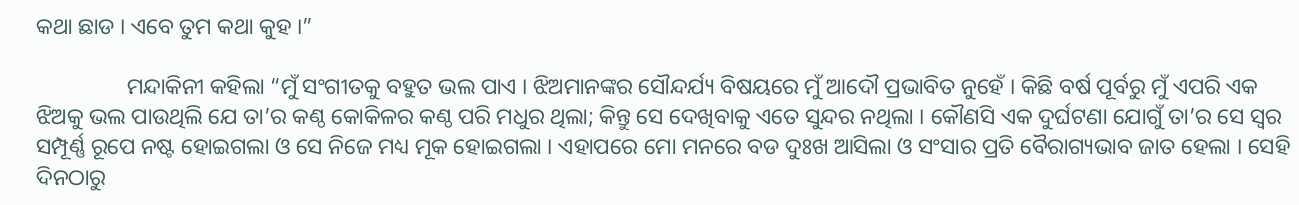କଥା ଛାଡ । ଏବେ ତୁମ କଥା କୁହ ।”

                ମନ୍ଦାକିନୀ କହିଲା “ମୁଁ ସଂଗୀତକୁ ବହୁତ ଭଲ ପାଏ । ଝିଅମାନଙ୍କର ସୌନ୍ଦର୍ଯ୍ୟ ବିଷୟରେ ମୁଁ ଆଦୌ ପ୍ରଭାବିତ ନୁହେଁ । କିଛି ବର୍ଷ ପୂର୍ବରୁ ମୁଁ ଏପରି ଏକ ଝିଅକୁ ଭଲ ପାଉଥିଲି ଯେ ତା’ର କଣ୍ଠ କୋକିଳର କଣ୍ଠ ପରି ମଧୁର ଥିଲା; କିନ୍ତୁ ସେ ଦେଖିବାକୁ ଏତେ ସୁନ୍ଦର ନଥିଲା । କୌଣସି ଏକ ଦୁର୍ଘଟଣା ଯୋଗୁଁ ତା’ର ସେ ସ୍ୱର ସମ୍ପୂର୍ଣ୍ଣ ରୂପେ ନଷ୍ଟ ହୋଇଗଲା ଓ ସେ ନିଜେ ମଧ୍ୟ ମୂକ ହୋଇଗଲା । ଏହାପରେ ମୋ ମନରେ ବଡ ଦୁଃଖ ଆସିଲା ଓ ସଂସାର ପ୍ରତି ବୈରାଗ୍ୟଭାବ ଜାତ ହେଲା । ସେହି ଦିନଠାରୁ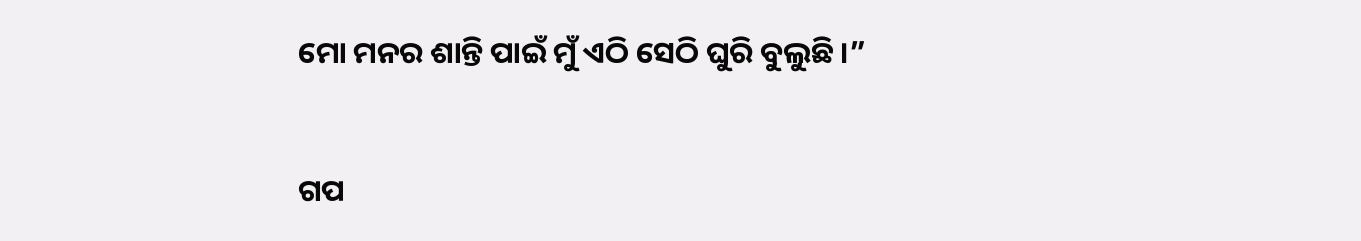ମୋ ମନର ଶାନ୍ତି ପାଇଁ ମୁଁ ଏଠି ସେଠି ଘୁରି ବୁଲୁଛି ।”


ଗପ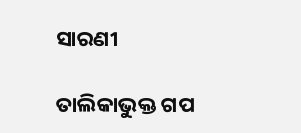ସାରଣୀ

ତାଲିକାଭୁକ୍ତ ଗପ